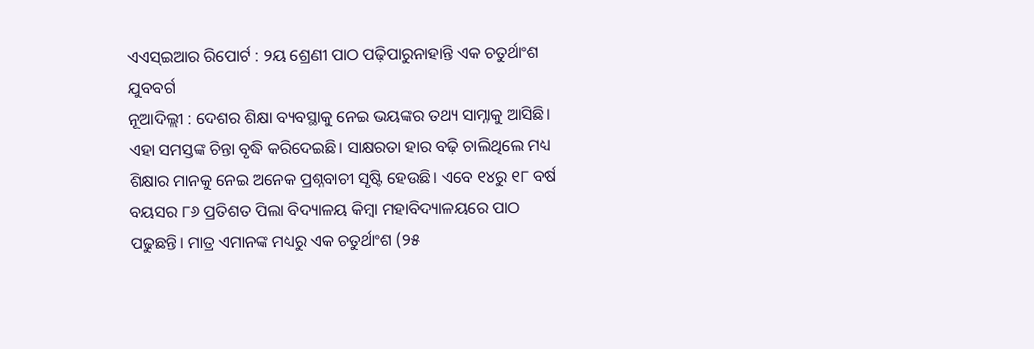ଏଏସ୍ଇଆର ରିପୋର୍ଟ : ୨ୟ ଶ୍ରେଣୀ ପାଠ ପଢ଼ିପାରୁନାହାନ୍ତି ଏକ ଚତୁର୍ଥାଂଶ ଯୁବବର୍ଗ
ନୂଆଦିଲ୍ଲୀ : ଦେଶର ଶିକ୍ଷା ବ୍ୟବସ୍ଥାକୁ ନେଇ ଭୟଙ୍କର ତଥ୍ୟ ସାମ୍ନାକୁ ଆସିଛି। ଏହା ସମସ୍ତଙ୍କ ଚିନ୍ତା ବୃଦ୍ଧି କରିଦେଇଛି। ସାକ୍ଷରତା ହାର ବଢ଼ି ଚାଲିଥିଲେ ମଧ୍ୟ ଶିକ୍ଷାର ମାନକୁ ନେଇ ଅନେକ ପ୍ରଶ୍ନବାଚୀ ସୃଷ୍ଟି ହେଉଛି। ଏବେ ୧୪ରୁ ୧୮ ବର୍ଷ ବୟସର ୮୬ ପ୍ରତିଶତ ପିଲା ବିଦ୍ୟାଳୟ କିମ୍ବା ମହାବିଦ୍ୟାଳୟରେ ପାଠ ପଢୁଛନ୍ତି। ମାତ୍ର ଏମାନଙ୍କ ମଧ୍ୟରୁ ଏକ ଚତୁର୍ଥାଂଶ (୨୫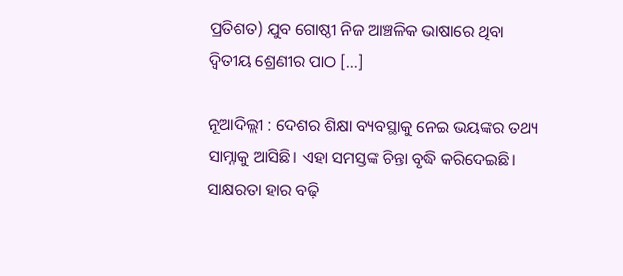ପ୍ରତିଶତ) ଯୁବ ଗୋଷ୍ଠୀ ନିଜ ଆଞ୍ଚଳିକ ଭାଷାରେ ଥିବା ଦ୍ବିତୀୟ ଶ୍ରେଣୀର ପାଠ […]

ନୂଆଦିଲ୍ଲୀ : ଦେଶର ଶିକ୍ଷା ବ୍ୟବସ୍ଥାକୁ ନେଇ ଭୟଙ୍କର ତଥ୍ୟ ସାମ୍ନାକୁ ଆସିଛି। ଏହା ସମସ୍ତଙ୍କ ଚିନ୍ତା ବୃଦ୍ଧି କରିଦେଇଛି। ସାକ୍ଷରତା ହାର ବଢ଼ି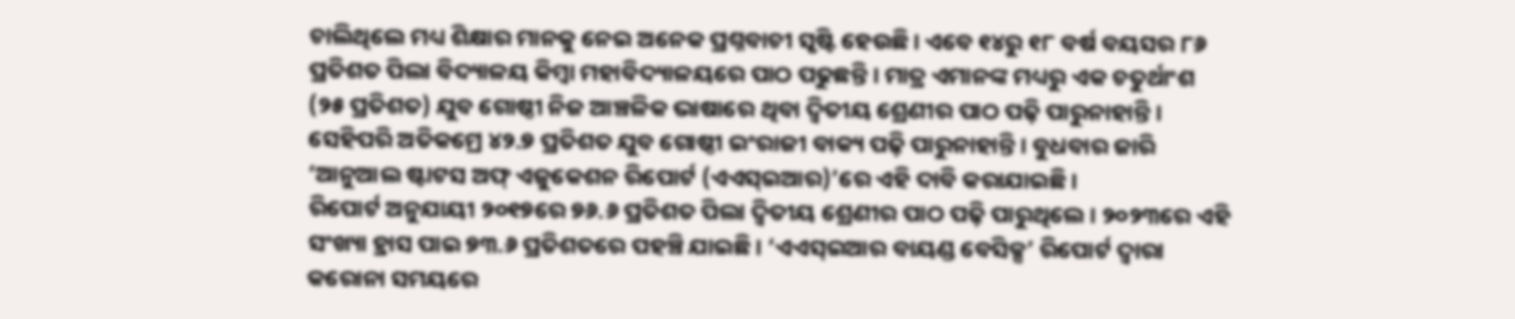ଚାଲିଥିଲେ ମଧ୍ୟ ଶିକ୍ଷାର ମାନକୁ ନେଇ ଅନେକ ପ୍ରଶ୍ନବାଚୀ ସୃଷ୍ଟି ହେଉଛି। ଏବେ ୧୪ରୁ ୧୮ ବର୍ଷ ବୟସର ୮୬ ପ୍ରତିଶତ ପିଲା ବିଦ୍ୟାଳୟ କିମ୍ବା ମହାବିଦ୍ୟାଳୟରେ ପାଠ ପଢୁଛନ୍ତି। ମାତ୍ର ଏମାନଙ୍କ ମଧ୍ୟରୁ ଏକ ଚତୁର୍ଥାଂଶ (୨୫ ପ୍ରତିଶତ) ଯୁବ ଗୋଷ୍ଠୀ ନିଜ ଆଞ୍ଚଳିକ ଭାଷାରେ ଥିବା ଦ୍ବିତୀୟ ଶ୍ରେଣୀର ପାଠ ପଢ଼ି ପାରୁନାହାନ୍ତି। ସେହିପରି ଅତିକମ୍ରେ ୪୨.୭ ପ୍ରତିଶତ ଯୁବ ଗୋଷ୍ଠୀ ଇଂରାଜୀ ବାକ୍ୟ ପଢ଼ି ପାରୁନାହାନ୍ତି। ବୁଧବାର ଜାରି ‘ଆନୁଆଲ ଷ୍ଟାଟସ ଅଫ୍ ଏଜୁକେଶନ ରିପୋର୍ଟ (ଏଏସ୍ଇଆର)’ରେ ଏହି ଦାବି କରାଯାଇଛି।
ରିପୋର୍ଟ ଅନୁଯାୟୀ ୨୦୧୭ରେ ୭୬.୬ ପ୍ରତିଶତ ପିଲା ଦ୍ବିତୀୟ ଶ୍ରେଣୀର ପାଠ ପଢ଼ି ପାରୁଥିଲେ। ୨୦୨୩ରେ ଏହି ସଂଖ୍ୟା ହ୍ରାସ ପାଇ ୭୩.୬ ପ୍ରତିଶତରେ ପହଞ୍ଚି ଯାଇଛି। ‘ଏଏସ୍ଇଆର ବାୟଣ୍ଡ ବେସିକ୍ସ’ ରିପୋର୍ଟ ଦ୍ବାରା କରୋନା ସମୟରେ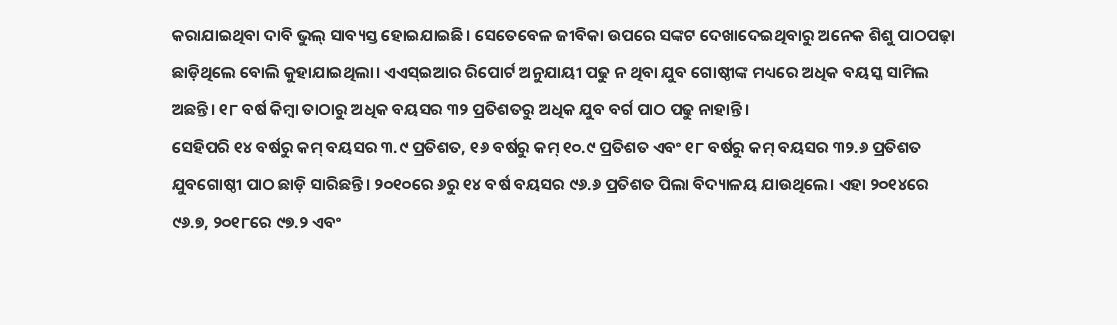କରାଯାଇଥିବା ଦାବି ଭୁଲ୍ ସାବ୍ୟସ୍ତ ହୋଇଯାଇଛି। ସେତେବେଳ ଜୀବିକା ଉପରେ ସଙ୍କଟ ଦେଖାଦେଇଥିବାରୁ ଅନେକ ଶିଶୁ ପାଠପଢ଼ା ଛାଡ଼ିଥିଲେ ବୋଲି କୁହାଯାଇଥିଲା। ଏଏସ୍ଇଆର ରିପୋର୍ଟ ଅନୁଯାୟୀ ପଢୁ ନ ଥିବା ଯୁବ ଗୋଷ୍ଠୀଙ୍କ ମଧ୍ୟରେ ଅଧିକ ବୟସ୍କ ସାମିଲ ଅଛନ୍ତି। ୧୮ ବର୍ଷ କିମ୍ବା ତାଠାରୁ ଅଧିକ ବୟସର ୩୨ ପ୍ରତିଶତରୁ ଅଧିକ ଯୁବ ବର୍ଗ ପାଠ ପଢୁ ନାହାନ୍ତି।
ସେହିପରି ୧୪ ବର୍ଷରୁ କମ୍ ବୟସର ୩.୯ ପ୍ରତିଶତ, ୧୬ ବର୍ଷରୁ କମ୍ ୧୦.୯ ପ୍ରତିଶତ ଏବଂ ୧୮ ବର୍ଷରୁ କମ୍ ବୟସର ୩୨.୬ ପ୍ରତିଶତ ଯୁବଗୋଷ୍ଠୀ ପାଠ ଛାଡ଼ି ସାରିଛନ୍ତି। ୨୦୧୦ରେ ୬ରୁ ୧୪ ବର୍ଷ ବୟସର ୯୬.୬ ପ୍ରତିଶତ ପିଲା ବିଦ୍ୟାଳୟ ଯାଉଥିଲେ। ଏହା ୨୦୧୪ରେ ୯୬.୭, ୨୦୧୮ରେ ୯୭.୨ ଏବଂ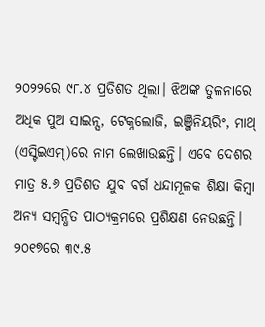୨୦୨୨ରେ ୯୮.୪ ପ୍ରତିଶତ ଥିଲା। ଝିଅଙ୍କ ତୁଳନାରେ ଅଧିକ ପୁଅ ସାଇନ୍ସ, ଟେକ୍ନଲୋଜି, ଇଞ୍ଜିନିୟରିଂ, ମାଥ୍ (ଏସ୍ଟିଇଏମ୍)ରେ ନାମ ଲେଖାଉଛନ୍ତି। ଏବେ ଦେଶର ମାତ୍ର ୫.୬ ପ୍ରତିଶତ ଯୁବ ବର୍ଗ ଧନ୍ଦାମୂଳକ ଶିକ୍ଷା କିମ୍ବା ଅନ୍ୟ ସମ୍ବନ୍ଧିତ ପାଠ୍ୟକ୍ରମରେ ପ୍ରଶିକ୍ଷଣ ନେଉଛନ୍ତି।
୨୦୧୭ରେ ୩୯.୫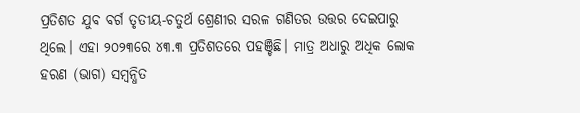ପ୍ରତିଶତ ଯୁବ ବର୍ଗ ତୃତୀୟ-ଚତୁର୍ଥ ଶ୍ରେଣୀର ସରଳ ଗଣିତର ଉତ୍ତର ଦେଇପାରୁ ଥିଲେ। ଏହା ୨୦୨୩ରେ ୪୩.୩ ପ୍ରତିଶତରେ ପହଞ୍ଚିଛି। ମାତ୍ର ଅଧାରୁ ଅଧିକ ଲୋକ ହରଣ (ଭାଗ) ସମ୍ବନ୍ଧିତ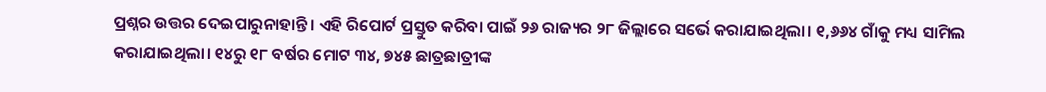ପ୍ରଶ୍ନର ଉତ୍ତର ଦେଇପାରୁନାହାନ୍ତି। ଏହି ରିପୋର୍ଟ ପ୍ରସ୍ତୁତ କରିବା ପାଇଁ ୨୬ ରାଜ୍ୟର ୨୮ ଜିଲ୍ଲାରେ ସର୍ଭେ କରାଯାଇଥିଲା। ୧,୬୬୪ ଗାଁକୁ ମଧ୍ୟ ସାମିଲ କରାଯାଇଥିଲା। ୧୪ରୁ ୧୮ ବର୍ଷର ମୋଟ ୩୪, ୭୪୫ ଛାତ୍ରଛାତ୍ରୀଙ୍କ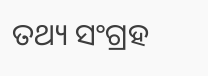ତଥ୍ୟ ସଂଗ୍ରହ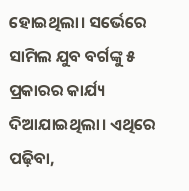ହୋଇଥିଲା। ସର୍ଭେରେ ସାମିଲ ଯୁବ ବର୍ଗଙ୍କୁ ୫ ପ୍ରକାରର କାର୍ଯ୍ୟ ଦିଆଯାଇଥିଲା। ଏଥିରେ ପଢ଼ିବା,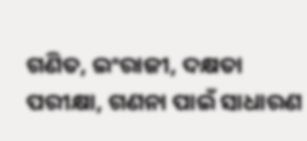ଗଣିତ, ଇଂରାଜୀ, ଦକ୍ଷତା ପରୀକ୍ଷା, ଗଣନା ପାଇଁ ସାଧାରଣ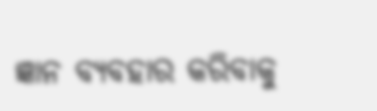ଜ୍ଞାନ ବ୍ୟବହାର କରିବାକୁ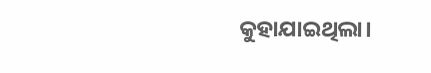କୁହାଯାଇଥିଲା।